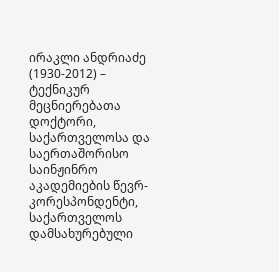ირაკლი ანდრიაძე (1930-2012) – ტექნიკურ მეცნიერებათა დოქტორი, საქართველოსა და საერთაშორისო საინჟინრო აკადემიების წევრ-კორესპონდენტი, საქართველოს დამსახურებული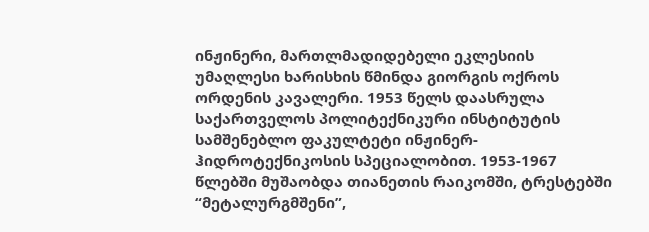ინჟინერი, მართლმადიდებელი ეკლესიის უმაღლესი ხარისხის წმინდა გიორგის ოქროს ორდენის კავალერი. 1953 წელს დაასრულა საქართველოს პოლიტექნიკური ინსტიტუტის სამშენებლო ფაკულტეტი ინჟინერ-ჰიდროტექნიკოსის სპეციალობით. 1953-1967 წლებში მუშაობდა თიანეთის რაიკომში, ტრესტებში “მეტალურგმშენი”,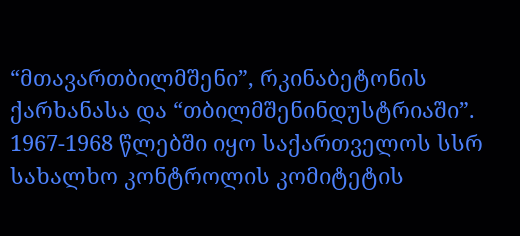“მთავართბილმშენი”, რკინაბეტონის ქარხანასა და “თბილმშენინდუსტრიაში”. 1967-1968 წლებში იყო საქართველოს სსრ სახალხო კონტროლის კომიტეტის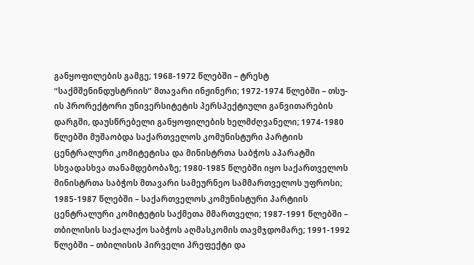განყოფილების გამგე; 1968-1972 წლებში – ტრესტ “საქმშენინდუსტრიის” მთავარი ინჟინერი; 1972-1974 წლებში – თსუ-ის პრორექტორი უნივერსიტეტის პერსპექტიული განვითარების დარგში, დაუსწრებელი განყოფილების ხელმძღვანელი; 1974-1980 წლებში მუშაობდა საქართველოს კომუნისტური პარტიის ცენტრალური კომიტეტისა და მინისტრთა საბჭოს აპარატში სხვადასხვა თანამდებობაზე; 1980-1985 წლებში იყო საქართველოს მინისტრთა საბჭოს მთავარი სამეურნეო სამმართველოს უფროსი; 1985-1987 წლებში – საქართველოს კომუნისტური პარტიის ცენტრალური კომიტეტის საქმეთა მმართველი; 1987-1991 წლებში – თბილისის საქალაქო საბჭოს აღმასკომის თავმჯდომარე; 1991-1992 წლებში – თბილისის პირველი პრეფექტი და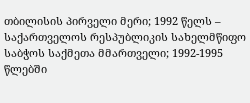თბილისის პირველი მერი; 1992 წელს – საქართველოს რესპუბლიკის სახელმწიფო საბჭოს საქმეთა მმართველი; 1992-1995 წლებში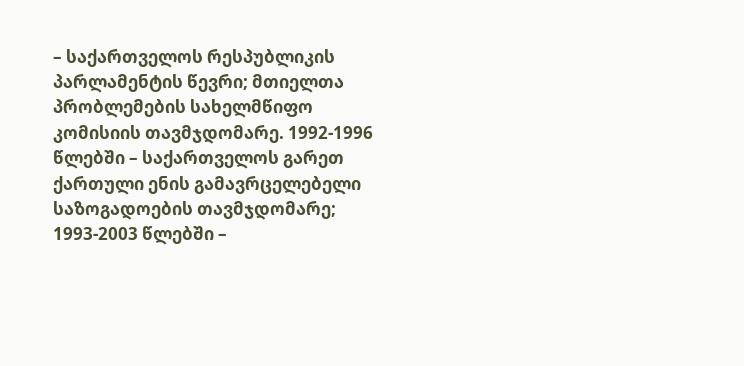– საქართველოს რესპუბლიკის პარლამენტის წევრი; მთიელთა პრობლემების სახელმწიფო კომისიის თავმჯდომარე. 1992-1996 წლებში – საქართველოს გარეთ ქართული ენის გამავრცელებელი საზოგადოების თავმჯდომარე; 1993-2003 წლებში –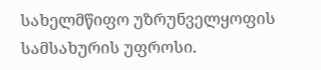სახელმწიფო უზრუნველყოფის სამსახურის უფროსი.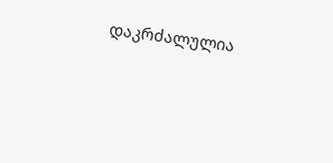დაკრძალულია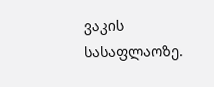ვაკის სასაფლაოზე.